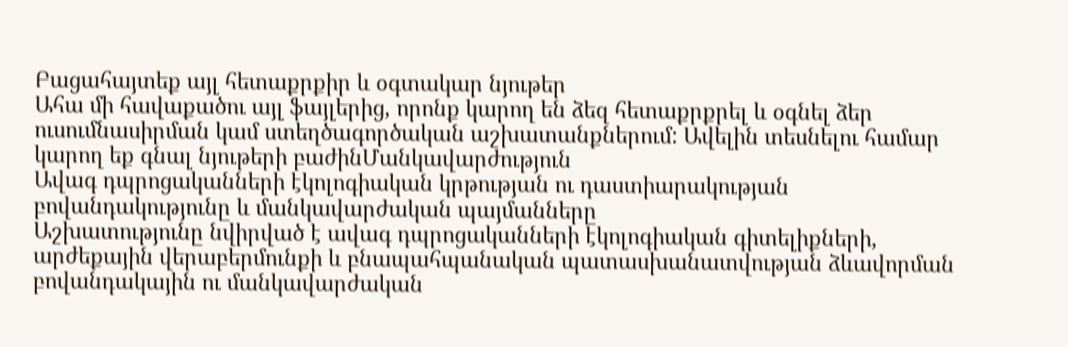Բացահայտեք այլ հետաքրքիր և օգտակար նյութեր
Ահա մի հավաքածու այլ ֆայլերից, որոնք կարող են ձեզ հետաքրքրել և օգնել ձեր ուսումնասիրման կամ ստեղծագործական աշխատանքներում: Ավելին տեսնելու համար կարող եք գնալ նյութերի բաժինՄանկավարժություն
Ավագ դպրոցականների էկոլոգիական կրթության ու դաստիարակության բովանդակությունը և մանկավարժական պայմանները
Աշխատությունը նվիրված է ավագ դպրոցականների էկոլոգիական գիտելիքների, արժեքային վերաբերմունքի և բնապահպանական պատասխանատվության ձևավորման բովանդակային ու մանկավարժական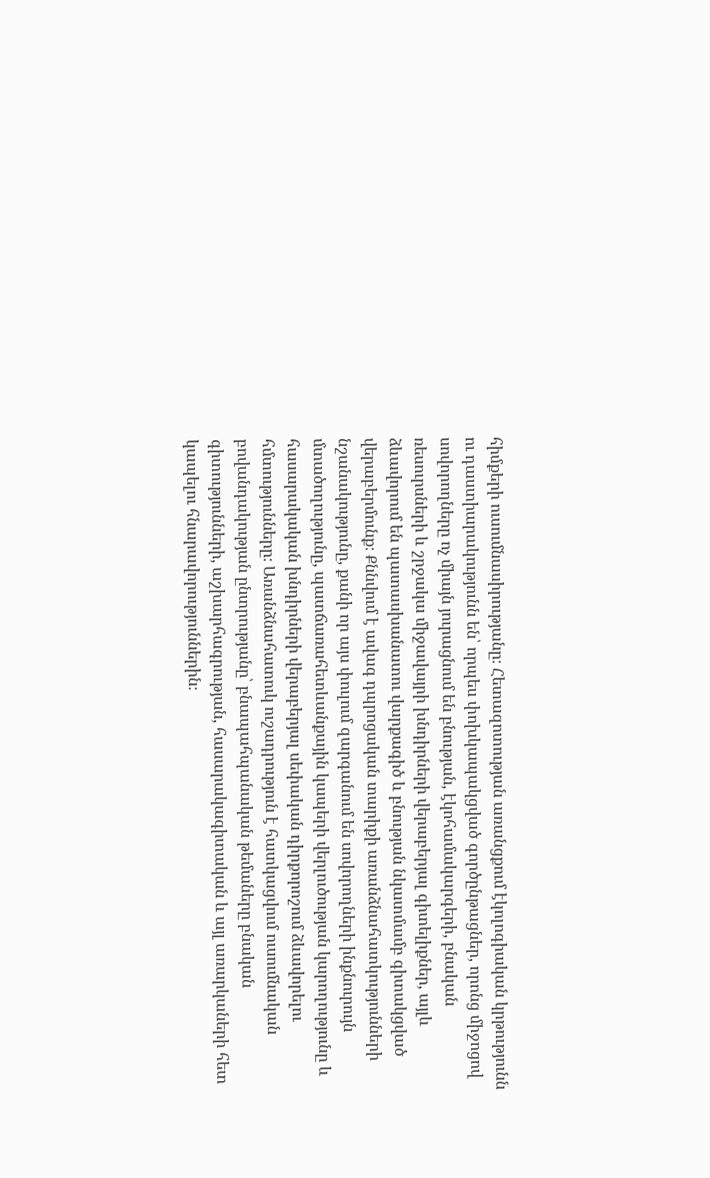հիմքերի ուսումնասիրությանը։ Հետազոտության առանցքում էկոլոգիական կրթությունն ու դաստիարակությունն են՝ որպես փոխկապակցված գործընթացներ, որոնց միջոցով սովորողները ոչ միայն յուրացնում են բնության, էկոհամակարգերի, բնական ռեսուրսների և շրջակա միջավայրի խնդիրների վերաբերյալ գիտելիքներ, այլև ձևավորում են պատասխանատու վարքագիծ և բնության նկատմամբ գիտակցված վերաբերմունք։ Քննվում է ավագ դպրոցական տարիքի առանձնահատկությունների նշանակությունը, քանի որ այս փուլում զարգանում են սովորողների ինքնուրույն մտածողությունը, պատճառահետևանքային կապերի վերլուծության կարողությունը և հասարակական խնդիրների վերաբերյալ սեփական դիրքորոշում ձևավորելու հմտությունները։ Առանձնահատուկ ուշադրություն է հատկացվում ուսումնական բովանդակության ընտրությանը՝ բնապահպանական թեմաները բնական գիտությունների, աշխարհագրության, հասարակագիտական և այլ առարկաների հետ կապելու հնարավորություններին։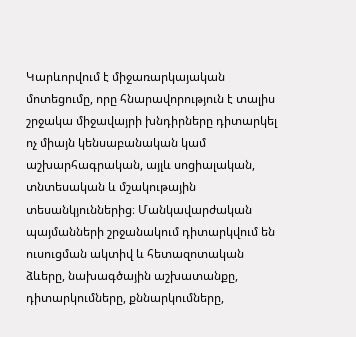Կարևորվում է միջառարկայական մոտեցումը, որը հնարավորություն է տալիս շրջակա միջավայրի խնդիրները դիտարկել ոչ միայն կենսաբանական կամ աշխարհագրական, այլև սոցիալական, տնտեսական և մշակութային տեսանկյուններից։ Մանկավարժական պայմանների շրջանակում դիտարկվում են ուսուցման ակտիվ և հետազոտական ձևերը, նախագծային աշխատանքը, դիտարկումները, քննարկումները,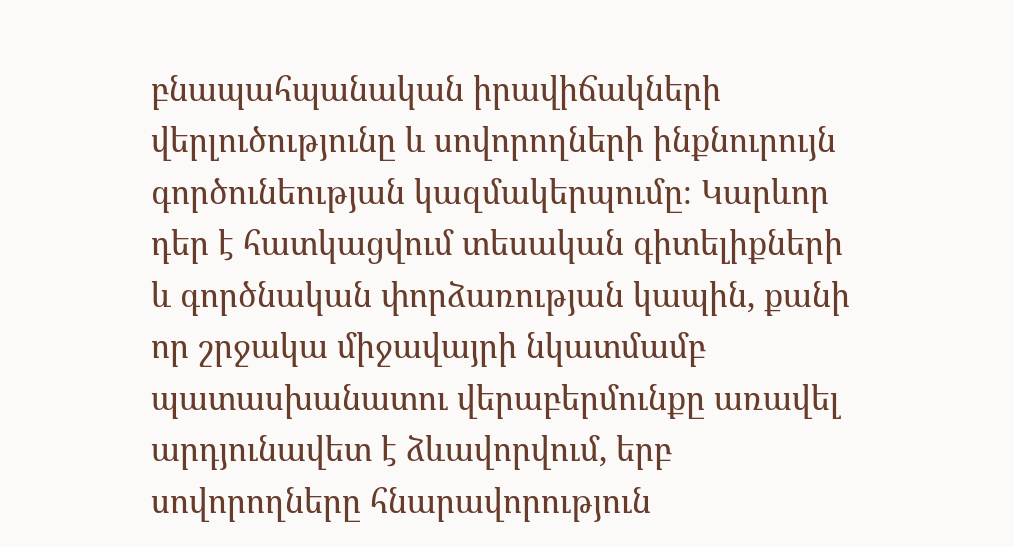բնապահպանական իրավիճակների վերլուծությունը և սովորողների ինքնուրույն գործունեության կազմակերպումը։ Կարևոր դեր է հատկացվում տեսական գիտելիքների և գործնական փորձառության կապին, քանի որ շրջակա միջավայրի նկատմամբ պատասխանատու վերաբերմունքը առավել արդյունավետ է ձևավորվում, երբ սովորողները հնարավորություն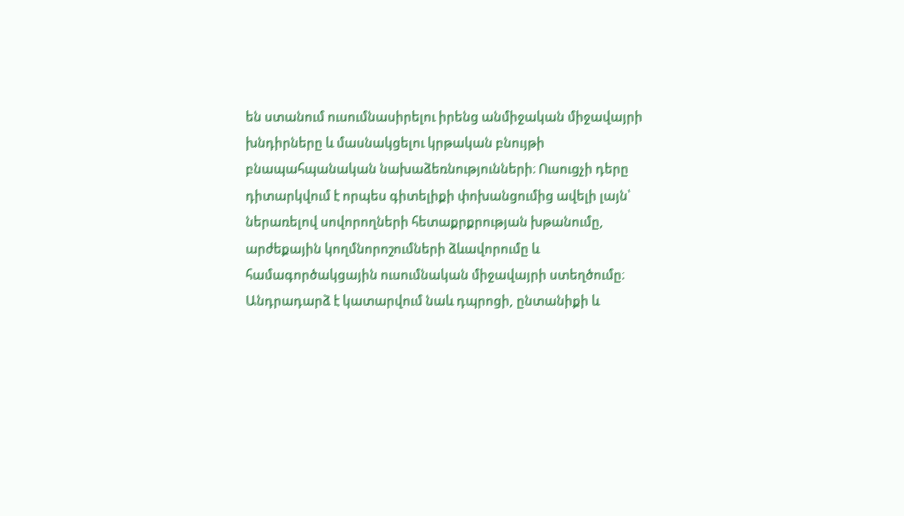են ստանում ուսումնասիրելու իրենց անմիջական միջավայրի խնդիրները և մասնակցելու կրթական բնույթի բնապահպանական նախաձեռնությունների։ Ուսուցչի դերը դիտարկվում է որպես գիտելիքի փոխանցումից ավելի լայն՝ ներառելով սովորողների հետաքրքրության խթանումը, արժեքային կողմնորոշումների ձևավորումը և համագործակցային ուսումնական միջավայրի ստեղծումը։ Անդրադարձ է կատարվում նաև դպրոցի, ընտանիքի և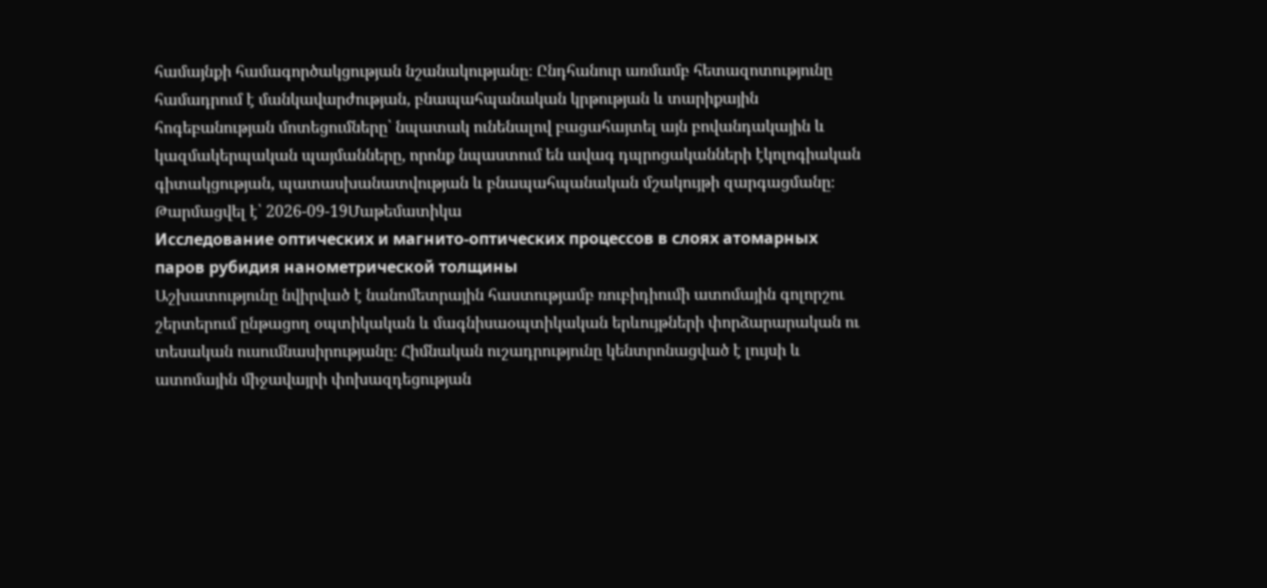համայնքի համագործակցության նշանակությանը։ Ընդհանուր առմամբ հետազոտությունը համադրում է մանկավարժության, բնապահպանական կրթության և տարիքային հոգեբանության մոտեցումները՝ նպատակ ունենալով բացահայտել այն բովանդակային և կազմակերպական պայմանները, որոնք նպաստում են ավագ դպրոցականների էկոլոգիական գիտակցության, պատասխանատվության և բնապահպանական մշակույթի զարգացմանը։
Թարմացվել է՝ 2026-09-19Մաթեմատիկա
Исследование оптических и магнито-оптических процессов в слоях атомарных паров рубидия нанометрической толщины
Աշխատությունը նվիրված է նանոմետրային հաստությամբ ռուբիդիումի ատոմային գոլորշու շերտերում ընթացող օպտիկական և մագնիսաօպտիկական երևույթների փորձարարական ու տեսական ուսումնասիրությանը։ Հիմնական ուշադրությունը կենտրոնացված է լույսի և ատոմային միջավայրի փոխազդեցության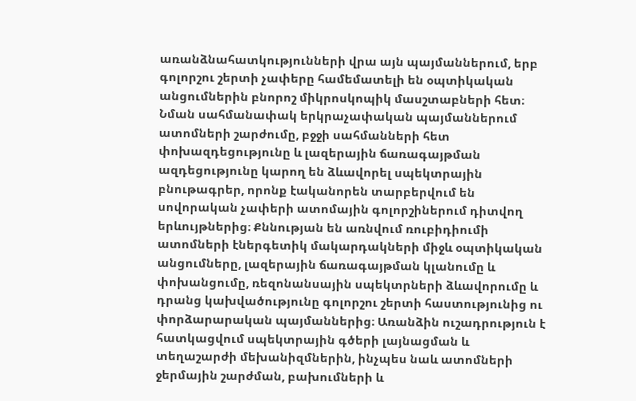առանձնահատկությունների վրա այն պայմաններում, երբ գոլորշու շերտի չափերը համեմատելի են օպտիկական անցումներին բնորոշ միկրոսկոպիկ մասշտաբների հետ։ Նման սահմանափակ երկրաչափական պայմաններում ատոմների շարժումը, բջջի սահմանների հետ փոխազդեցությունը և լազերային ճառագայթման ազդեցությունը կարող են ձևավորել սպեկտրային բնութագրեր, որոնք էականորեն տարբերվում են սովորական չափերի ատոմային գոլորշիներում դիտվող երևույթներից։ Քննության են առնվում ռուբիդիումի ատոմների էներգետիկ մակարդակների միջև օպտիկական անցումները, լազերային ճառագայթման կլանումը և փոխանցումը, ռեզոնանսային սպեկտրների ձևավորումը և դրանց կախվածությունը գոլորշու շերտի հաստությունից ու փորձարարական պայմաններից։ Առանձին ուշադրություն է հատկացվում սպեկտրային գծերի լայնացման և տեղաշարժի մեխանիզմներին, ինչպես նաև ատոմների ջերմային շարժման, բախումների և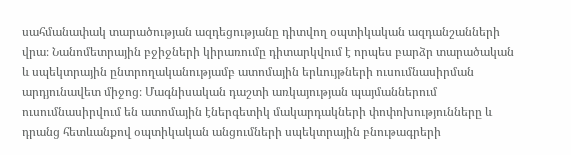սահմանափակ տարածության ազդեցությանը դիտվող օպտիկական ազդանշանների վրա։ Նանոմետրային բջիջների կիրառումը դիտարկվում է որպես բարձր տարածական և սպեկտրային ընտրողականությամբ ատոմային երևույթների ուսումնասիրման արդյունավետ միջոց։ Մագնիսական դաշտի առկայության պայմաններում ուսումնասիրվում են ատոմային էներգետիկ մակարդակների փոփոխությունները և դրանց հետևանքով օպտիկական անցումների սպեկտրային բնութագրերի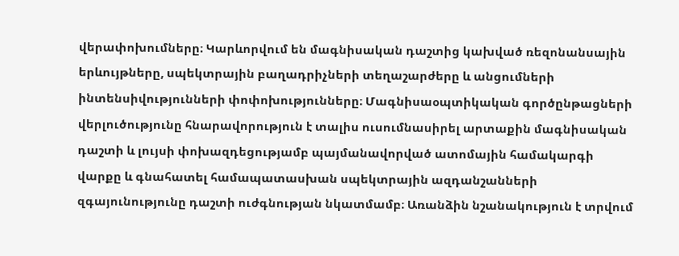վերափոխումները։ Կարևորվում են մագնիսական դաշտից կախված ռեզոնանսային երևույթները, սպեկտրային բաղադրիչների տեղաշարժերը և անցումների ինտենսիվությունների փոփոխությունները։ Մագնիսաօպտիկական գործընթացների վերլուծությունը հնարավորություն է տալիս ուսումնասիրել արտաքին մագնիսական դաշտի և լույսի փոխազդեցությամբ պայմանավորված ատոմային համակարգի վարքը և գնահատել համապատասխան սպեկտրային ազդանշանների զգայունությունը դաշտի ուժգնության նկատմամբ։ Առանձին նշանակություն է տրվում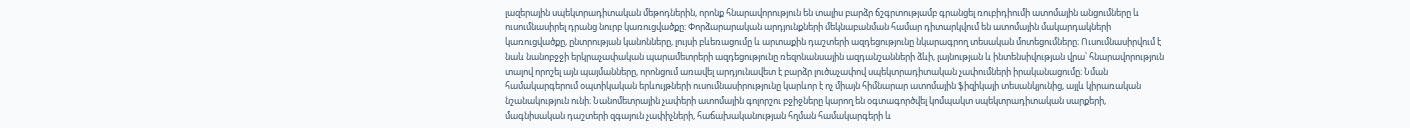լազերային սպեկտրադիտական մեթոդներին, որոնք հնարավորություն են տալիս բարձր ճշգրտությամբ գրանցել ռուբիդիումի ատոմային անցումները և ուսումնասիրել դրանց նուրբ կառուցվածքը։ Փորձարարական արդյունքների մեկնաբանման համար դիտարկվում են ատոմային մակարդակների կառուցվածքը, ընտրության կանոնները, լույսի բևեռացումը և արտաքին դաշտերի ազդեցությունը նկարագրող տեսական մոտեցումները։ Ուսումնասիրվում է նաև նանոբջջի երկրաչափական պարամետրերի ազդեցությունը ռեզոնանսային ազդանշանների ձևի, լայնության և ինտենսիվության վրա՝ հնարավորություն տալով որոշել այն պայմանները, որոնցում առավել արդյունավետ է բարձր լուծաչափով սպեկտրադիտական չափումների իրականացումը։ Նման համակարգերում օպտիկական երևույթների ուսումնասիրությունը կարևոր է ոչ միայն հիմնարար ատոմային ֆիզիկայի տեսանկյունից, այլև կիրառական նշանակություն ունի։ Նանոմետրային չափերի ատոմային գոլորշու բջիջները կարող են օգտագործվել կոմպակտ սպեկտրադիտական սարքերի, մագնիսական դաշտերի զգայուն չափիչների, հաճախականության հղման համակարգերի և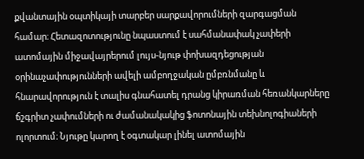քվանտային օպտիկայի տարբեր սարքավորումների զարգացման համար։ Հետազոտությունը նպաստում է սահմանափակ չափերի ատոմային միջավայրերում լույս-նյութ փոխազդեցության օրինաչափությունների ավելի ամբողջական ըմբռնմանը և հնարավորություն է տալիս գնահատել դրանց կիրառման հեռանկարները ճշգրիտ չափումների ու ժամանակակից ֆոտոնային տեխնոլոգիաների ոլորտում։ Նյութը կարող է օգտակար լինել ատոմային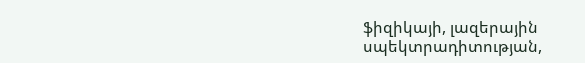ֆիզիկայի, լազերային սպեկտրադիտության,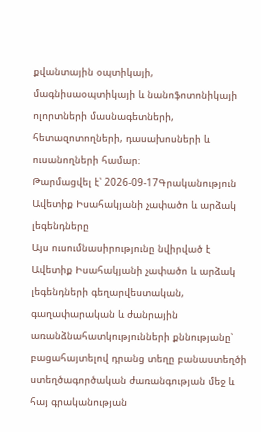քվանտային օպտիկայի, մագնիսաօպտիկայի և նանոֆոտոնիկայի ոլորտների մասնագետների, հետազոտողների, դասախոսների և ուսանողների համար։
Թարմացվել է՝ 2026-09-17Գրականություն
Ավետիք Իսահակյանի չափածո և արձակ լեգենդները
Այս ուսումնասիրությունը նվիրված է Ավետիք Իսահակյանի չափածո և արձակ լեգենդների գեղարվեստական, գաղափարական և ժանրային առանձնահատկությունների քննությանը՝ բացահայտելով դրանց տեղը բանաստեղծի ստեղծագործական ժառանգության մեջ և հայ գրականության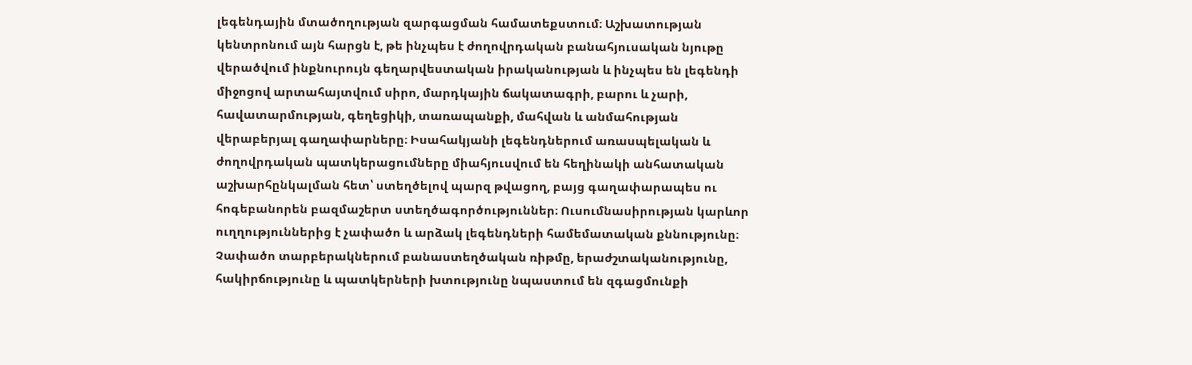լեգենդային մտածողության զարգացման համատեքստում։ Աշխատության կենտրոնում այն հարցն է, թե ինչպես է ժողովրդական բանահյուսական նյութը վերածվում ինքնուրույն գեղարվեստական իրականության և ինչպես են լեգենդի միջոցով արտահայտվում սիրո, մարդկային ճակատագրի, բարու և չարի, հավատարմության, գեղեցիկի, տառապանքի, մահվան և անմահության վերաբերյալ գաղափարները։ Իսահակյանի լեգենդներում առասպելական և ժողովրդական պատկերացումները միահյուսվում են հեղինակի անհատական աշխարհընկալման հետ՝ ստեղծելով պարզ թվացող, բայց գաղափարապես ու հոգեբանորեն բազմաշերտ ստեղծագործություններ։ Ուսումնասիրության կարևոր ուղղություններից է չափածո և արձակ լեգենդների համեմատական քննությունը։ Չափածո տարբերակներում բանաստեղծական ռիթմը, երաժշտականությունը, հակիրճությունը և պատկերների խտությունը նպաստում են զգացմունքի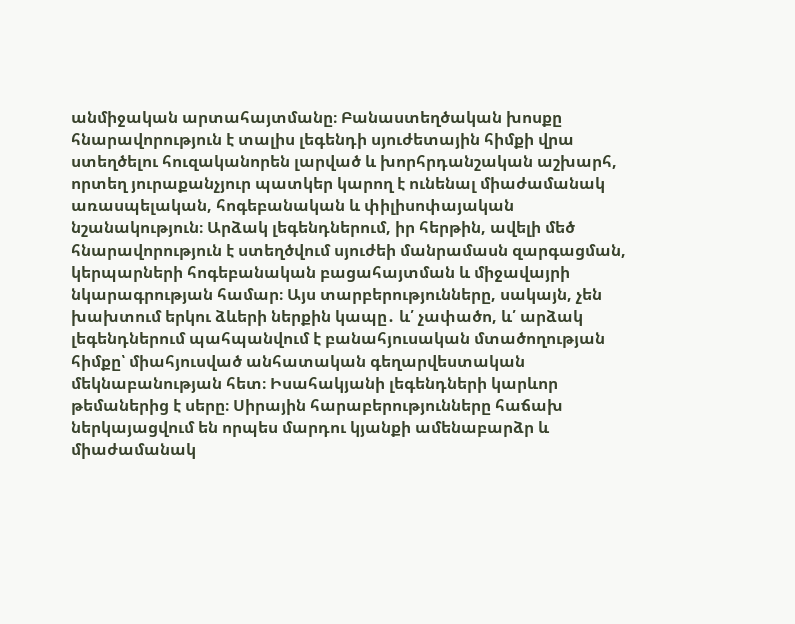անմիջական արտահայտմանը։ Բանաստեղծական խոսքը հնարավորություն է տալիս լեգենդի սյուժետային հիմքի վրա ստեղծելու հուզականորեն լարված և խորհրդանշական աշխարհ, որտեղ յուրաքանչյուր պատկեր կարող է ունենալ միաժամանակ առասպելական, հոգեբանական և փիլիսոփայական նշանակություն։ Արձակ լեգենդներում, իր հերթին, ավելի մեծ հնարավորություն է ստեղծվում սյուժեի մանրամասն զարգացման, կերպարների հոգեբանական բացահայտման և միջավայրի նկարագրության համար։ Այս տարբերությունները, սակայն, չեն խախտում երկու ձևերի ներքին կապը․ և՛ չափածո, և՛ արձակ լեգենդներում պահպանվում է բանահյուսական մտածողության հիմքը՝ միահյուսված անհատական գեղարվեստական մեկնաբանության հետ։ Իսահակյանի լեգենդների կարևոր թեմաներից է սերը։ Սիրային հարաբերությունները հաճախ ներկայացվում են որպես մարդու կյանքի ամենաբարձր և միաժամանակ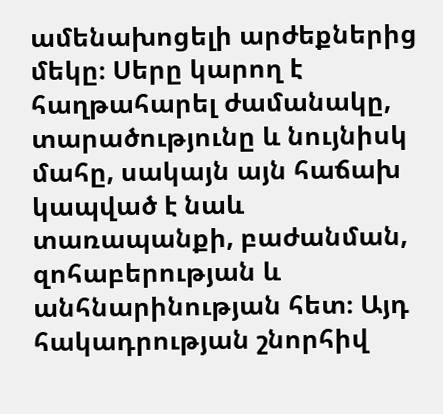ամենախոցելի արժեքներից մեկը։ Սերը կարող է հաղթահարել ժամանակը, տարածությունը և նույնիսկ մահը, սակայն այն հաճախ կապված է նաև տառապանքի, բաժանման, զոհաբերության և անհնարինության հետ։ Այդ հակադրության շնորհիվ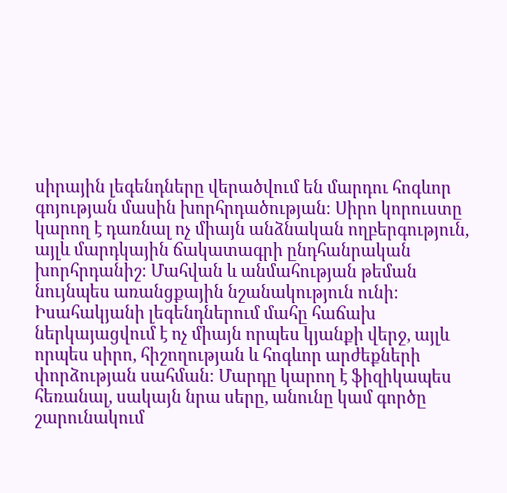սիրային լեգենդները վերածվում են մարդու հոգևոր գոյության մասին խորհրդածության։ Սիրո կորուստը կարող է դառնալ ոչ միայն անձնական ողբերգություն, այլև մարդկային ճակատագրի ընդհանրական խորհրդանիշ։ Մահվան և անմահության թեման նույնպես առանցքային նշանակություն ունի։ Իսահակյանի լեգենդներում մահը հաճախ ներկայացվում է ոչ միայն որպես կյանքի վերջ, այլև որպես սիրո, հիշողության և հոգևոր արժեքների փորձության սահման։ Մարդը կարող է ֆիզիկապես հեռանալ, սակայն նրա սերը, անունը կամ գործը շարունակում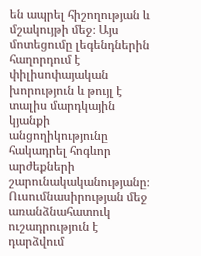են ապրել հիշողության և մշակույթի մեջ։ Այս մոտեցումը լեգենդներին հաղորդում է փիլիսոփայական խորություն և թույլ է տալիս մարդկային կյանքի անցողիկությունը հակադրել հոգևոր արժեքների շարունակականությանը։ Ուսումնասիրության մեջ առանձնահատուկ ուշադրություն է դարձվում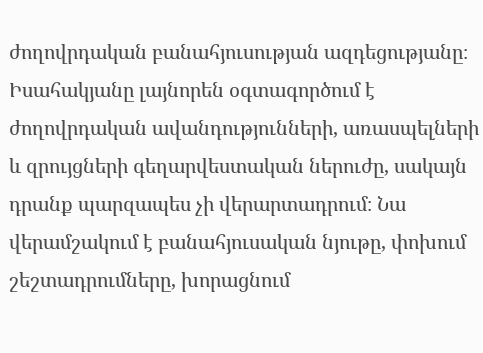ժողովրդական բանահյուսության ազդեցությանը։ Իսահակյանը լայնորեն օգտագործում է ժողովրդական ավանդությունների, առասպելների և զրույցների գեղարվեստական ներուժը, սակայն դրանք պարզապես չի վերարտադրում։ Նա վերամշակում է բանահյուսական նյութը, փոխում շեշտադրումները, խորացնում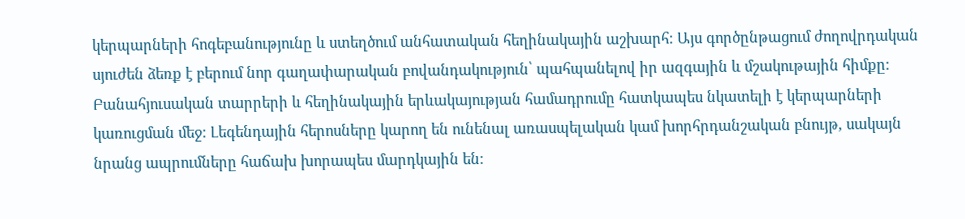կերպարների հոգեբանությունը և ստեղծում անհատական հեղինակային աշխարհ։ Այս գործընթացում ժողովրդական սյուժեն ձեռք է բերում նոր գաղափարական բովանդակություն՝ պահպանելով իր ազգային և մշակութային հիմքը։ Բանահյուսական տարրերի և հեղինակային երևակայության համադրումը հատկապես նկատելի է կերպարների կառուցման մեջ։ Լեգենդային հերոսները կարող են ունենալ առասպելական կամ խորհրդանշական բնույթ, սակայն նրանց ապրումները հաճախ խորապես մարդկային են։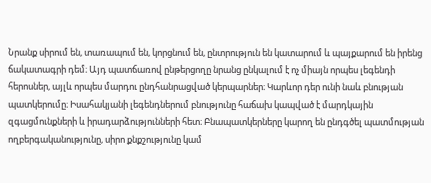Նրանք սիրում են, տառապում են, կորցնում են, ընտրություն են կատարում և պայքարում են իրենց ճակատագրի դեմ։ Այդ պատճառով ընթերցողը նրանց ընկալում է ոչ միայն որպես լեգենդի հերոսներ, այլև որպես մարդու ընդհանրացված կերպարներ։ Կարևոր դեր ունի նաև բնության պատկերումը։ Իսահակյանի լեգենդներում բնությունը հաճախ կապված է մարդկային զգացմունքների և իրադարձությունների հետ։ Բնապատկերները կարող են ընդգծել պատմության ողբերգականությունը, սիրո քնքշությունը կամ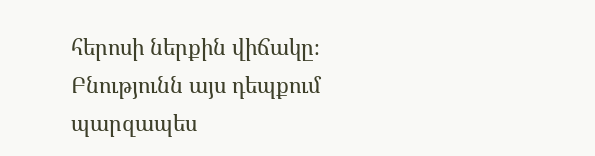հերոսի ներքին վիճակը։ Բնությունն այս դեպքում պարզապես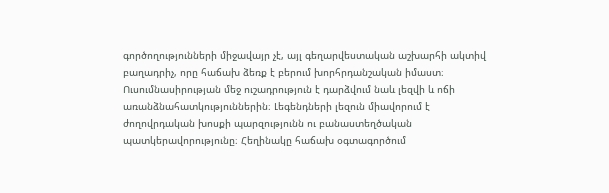գործողությունների միջավայր չէ, այլ գեղարվեստական աշխարհի ակտիվ բաղադրիչ, որը հաճախ ձեռք է բերում խորհրդանշական իմաստ։ Ուսումնասիրության մեջ ուշադրություն է դարձվում նաև լեզվի և ոճի առանձնահատկություններին։ Լեգենդների լեզուն միավորում է ժողովրդական խոսքի պարզությունն ու բանաստեղծական պատկերավորությունը։ Հեղինակը հաճախ օգտագործում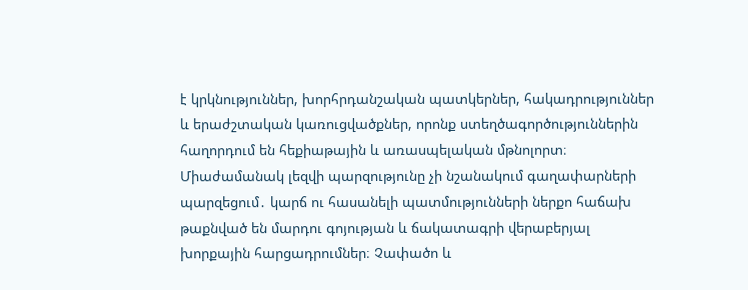է կրկնություններ, խորհրդանշական պատկերներ, հակադրություններ և երաժշտական կառուցվածքներ, որոնք ստեղծագործություններին հաղորդում են հեքիաթային և առասպելական մթնոլորտ։ Միաժամանակ լեզվի պարզությունը չի նշանակում գաղափարների պարզեցում․ կարճ ու հասանելի պատմությունների ներքո հաճախ թաքնված են մարդու գոյության և ճակատագրի վերաբերյալ խորքային հարցադրումներ։ Չափածո և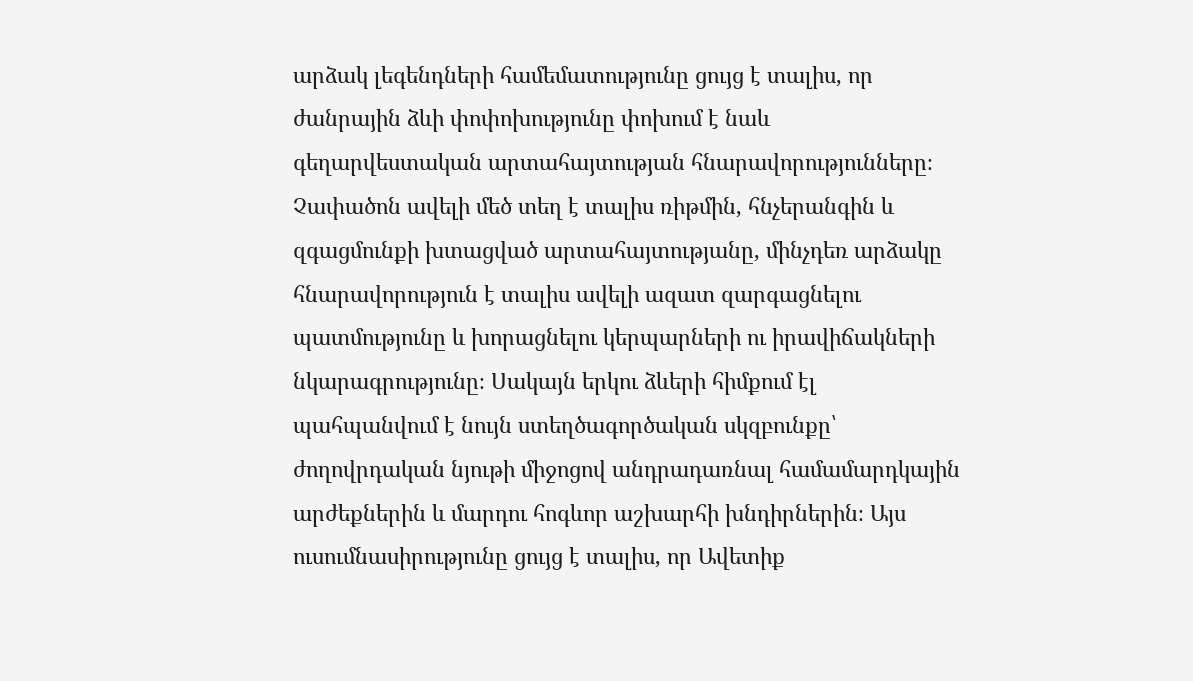արձակ լեգենդների համեմատությունը ցույց է տալիս, որ ժանրային ձևի փոփոխությունը փոխում է նաև գեղարվեստական արտահայտության հնարավորությունները։ Չափածոն ավելի մեծ տեղ է տալիս ռիթմին, հնչերանգին և զգացմունքի խտացված արտահայտությանը, մինչդեռ արձակը հնարավորություն է տալիս ավելի ազատ զարգացնելու պատմությունը և խորացնելու կերպարների ու իրավիճակների նկարագրությունը։ Սակայն երկու ձևերի հիմքում էլ պահպանվում է նույն ստեղծագործական սկզբունքը՝ ժողովրդական նյութի միջոցով անդրադառնալ համամարդկային արժեքներին և մարդու հոգևոր աշխարհի խնդիրներին։ Այս ուսումնասիրությունը ցույց է տալիս, որ Ավետիք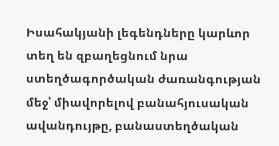Իսահակյանի լեգենդները կարևոր տեղ են զբաղեցնում նրա ստեղծագործական ժառանգության մեջ՝ միավորելով բանահյուսական ավանդույթը, բանաստեղծական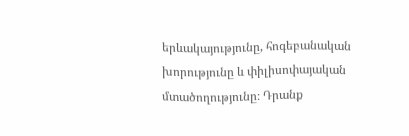երևակայությունը, հոգեբանական խորությունը և փիլիսոփայական մտածողությունը։ Դրանք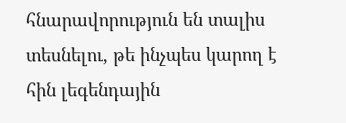հնարավորություն են տալիս տեսնելու, թե ինչպես կարող է հին լեգենդային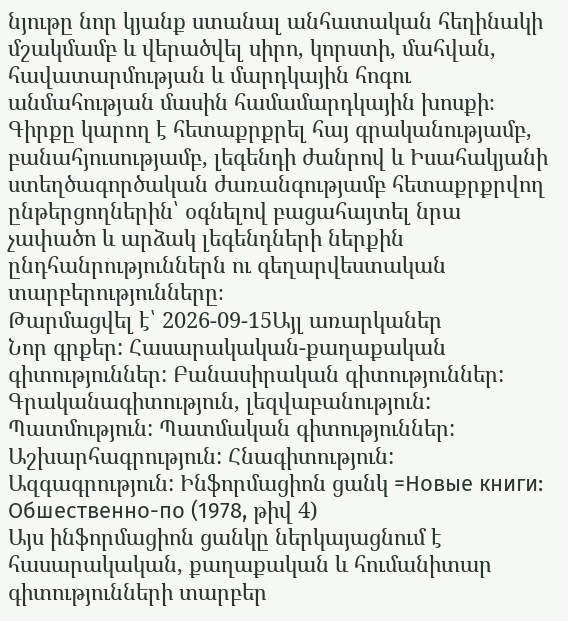նյութը նոր կյանք ստանալ անհատական հեղինակի մշակմամբ և վերածվել սիրո, կորստի, մահվան, հավատարմության և մարդկային հոգու անմահության մասին համամարդկային խոսքի։ Գիրքը կարող է հետաքրքրել հայ գրականությամբ, բանահյուսությամբ, լեգենդի ժանրով և Իսահակյանի ստեղծագործական ժառանգությամբ հետաքրքրվող ընթերցողներին՝ օգնելով բացահայտել նրա չափածո և արձակ լեգենդների ներքին ընդհանրություններն ու գեղարվեստական տարբերությունները։
Թարմացվել է՝ 2026-09-15Այլ առարկաներ
Նոր գրքեր: Հասարակական-քաղաքական գիտություններ: Բանասիրական գիտություններ: Գրականագիտություն, լեզվաբանություն: Պատմություն: Պատմական գիտություններ: Աշխարհագրություն: Հնագիտություն: Ազգագրություն: Ինֆորմացիոն ցանկ =Новые книги: Обшественно-по (1978, թիվ 4)
Այս ինֆորմացիոն ցանկը ներկայացնում է հասարակական, քաղաքական և հումանիտար գիտությունների տարբեր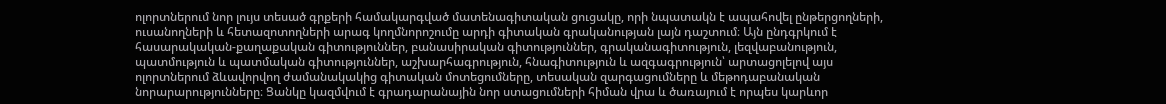ոլորտներում նոր լույս տեսած գրքերի համակարգված մատենագիտական ցուցակը, որի նպատակն է ապահովել ընթերցողների, ուսանողների և հետազոտողների արագ կողմնորոշումը արդի գիտական գրականության լայն դաշտում։ Այն ընդգրկում է հասարակական-քաղաքական գիտություններ, բանասիրական գիտություններ, գրականագիտություն, լեզվաբանություն, պատմություն և պատմական գիտություններ, աշխարհագրություն, հնագիտություն և ազգագրություն՝ արտացոլելով այս ոլորտներում ձևավորվող ժամանակակից գիտական մոտեցումները, տեսական զարգացումները և մեթոդաբանական նորարարությունները։ Ցանկը կազմվում է գրադարանային նոր ստացումների հիման վրա և ծառայում է որպես կարևոր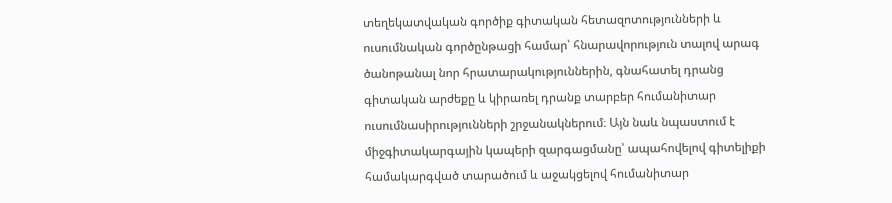տեղեկատվական գործիք գիտական հետազոտությունների և ուսումնական գործընթացի համար՝ հնարավորություն տալով արագ ծանոթանալ նոր հրատարակություններին, գնահատել դրանց գիտական արժեքը և կիրառել դրանք տարբեր հումանիտար ուսումնասիրությունների շրջանակներում։ Այն նաև նպաստում է միջգիտակարգային կապերի զարգացմանը՝ ապահովելով գիտելիքի համակարգված տարածում և աջակցելով հումանիտար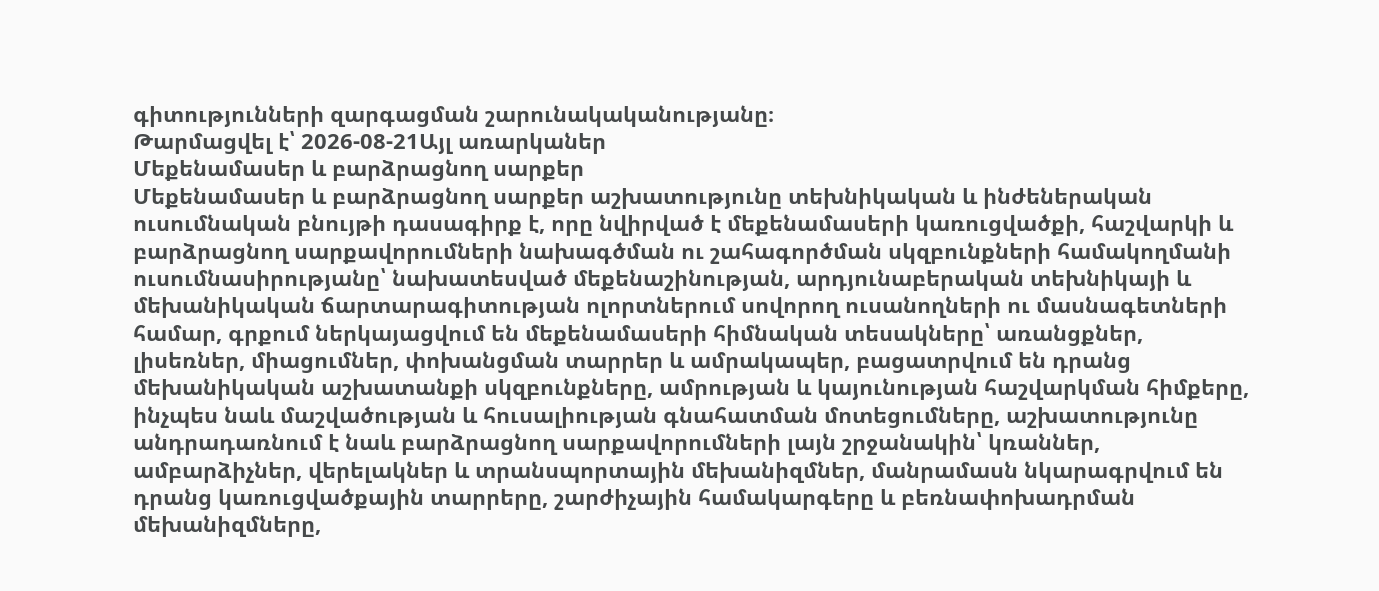գիտությունների զարգացման շարունակականությանը։
Թարմացվել է՝ 2026-08-21Այլ առարկաներ
Մեքենամասեր և բարձրացնող սարքեր
Մեքենամասեր և բարձրացնող սարքեր աշխատությունը տեխնիկական և ինժեներական ուսումնական բնույթի դասագիրք է, որը նվիրված է մեքենամասերի կառուցվածքի, հաշվարկի և բարձրացնող սարքավորումների նախագծման ու շահագործման սկզբունքների համակողմանի ուսումնասիրությանը՝ նախատեսված մեքենաշինության, արդյունաբերական տեխնիկայի և մեխանիկական ճարտարագիտության ոլորտներում սովորող ուսանողների ու մասնագետների համար, գրքում ներկայացվում են մեքենամասերի հիմնական տեսակները՝ առանցքներ, լիսեռներ, միացումներ, փոխանցման տարրեր և ամրակապեր, բացատրվում են դրանց մեխանիկական աշխատանքի սկզբունքները, ամրության և կայունության հաշվարկման հիմքերը, ինչպես նաև մաշվածության և հուսալիության գնահատման մոտեցումները, աշխատությունը անդրադառնում է նաև բարձրացնող սարքավորումների լայն շրջանակին՝ կռաններ, ամբարձիչներ, վերելակներ և տրանսպորտային մեխանիզմներ, մանրամասն նկարագրվում են դրանց կառուցվածքային տարրերը, շարժիչային համակարգերը և բեռնափոխադրման մեխանիզմները,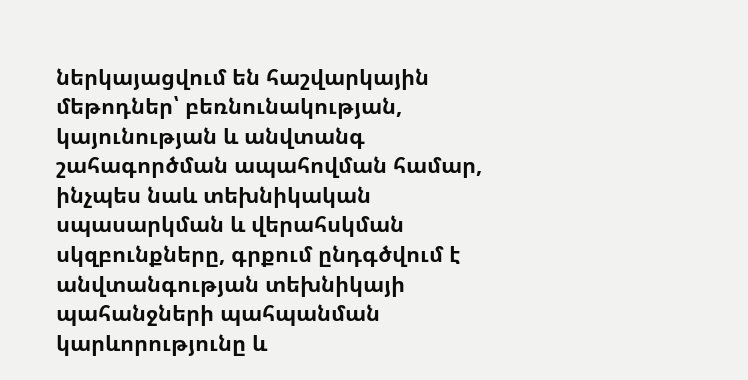ներկայացվում են հաշվարկային մեթոդներ՝ բեռնունակության, կայունության և անվտանգ շահագործման ապահովման համար, ինչպես նաև տեխնիկական սպասարկման և վերահսկման սկզբունքները, գրքում ընդգծվում է անվտանգության տեխնիկայի պահանջների պահպանման կարևորությունը և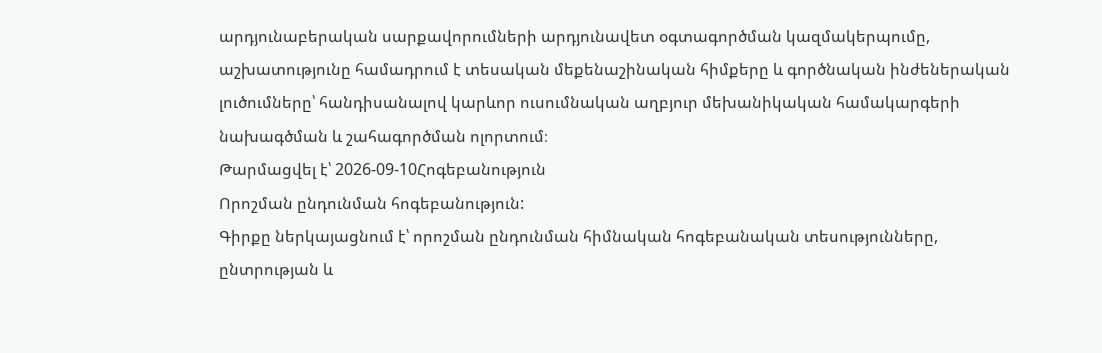արդյունաբերական սարքավորումների արդյունավետ օգտագործման կազմակերպումը, աշխատությունը համադրում է տեսական մեքենաշինական հիմքերը և գործնական ինժեներական լուծումները՝ հանդիսանալով կարևոր ուսումնական աղբյուր մեխանիկական համակարգերի նախագծման և շահագործման ոլորտում։
Թարմացվել է՝ 2026-09-10Հոգեբանություն
Որոշման ընդունման հոգեբանություն:
Գիրքը ներկայացնում է՝ որոշման ընդունման հիմնական հոգեբանական տեսությունները, ընտրության և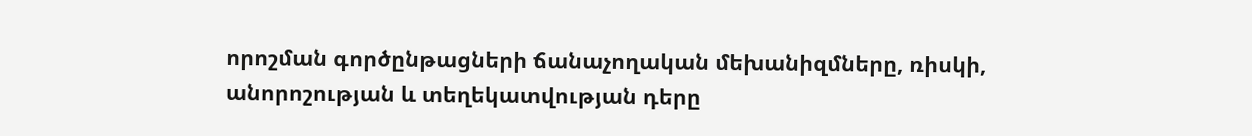որոշման գործընթացների ճանաչողական մեխանիզմները, ռիսկի, անորոշության և տեղեկատվության դերը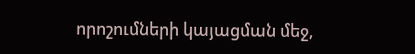որոշումների կայացման մեջ,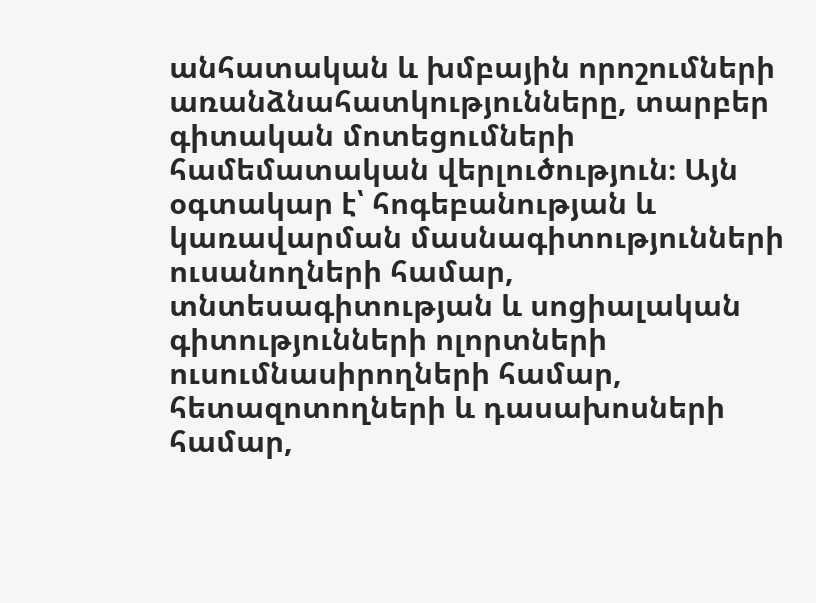անհատական և խմբային որոշումների առանձնահատկությունները, տարբեր գիտական մոտեցումների համեմատական վերլուծություն։ Այն օգտակար է՝ հոգեբանության և կառավարման մասնագիտությունների ուսանողների համար, տնտեսագիտության և սոցիալական գիտությունների ոլորտների ուսումնասիրողների համար, հետազոտողների և դասախոսների համար,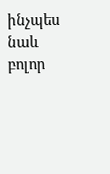ինչպես նաև բոլոր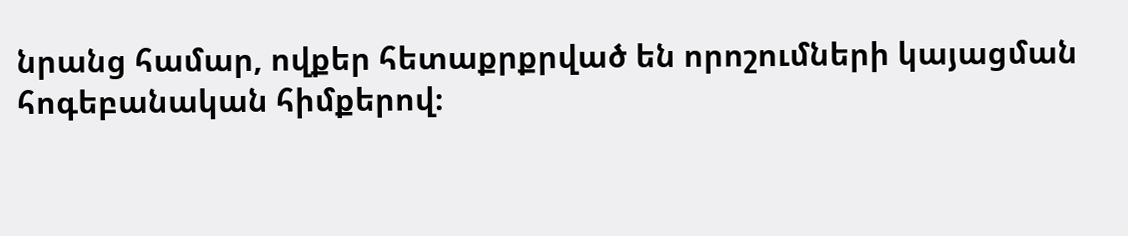նրանց համար, ովքեր հետաքրքրված են որոշումների կայացման հոգեբանական հիմքերով։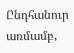Ընդհանուր առմամբ,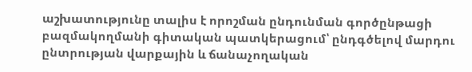աշխատությունը տալիս է որոշման ընդունման գործընթացի բազմակողմանի գիտական պատկերացում՝ ընդգծելով մարդու ընտրության վարքային և ճանաչողական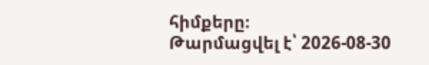հիմքերը։
Թարմացվել է՝ 2026-08-30